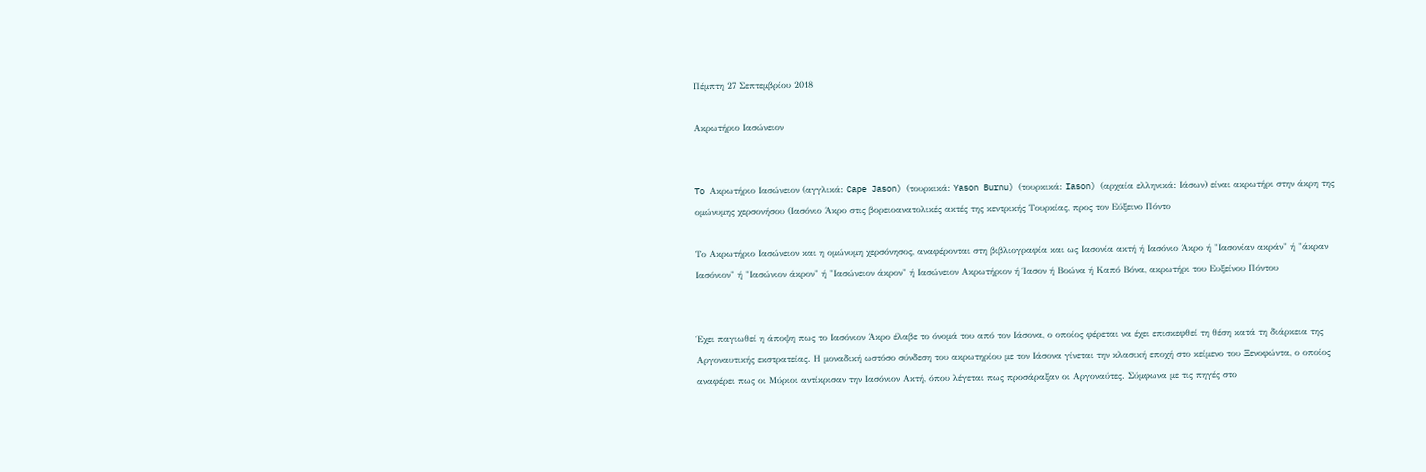Πέμπτη 27 Σεπτεμβρίου 2018

Ακρωτήριο Ιασώνειον


To Ακρωτήριο Ιασώνειον (αγγλικά: Cape Jason) (τουρκικά: Yason Burnu) (τουρκικά: Iason) (αρχαία ελληνικά: Ιάσων) είναι ακρωτήρι στην άκρη της ομώνυμης χερσονήσου (Ιασόνιο Άκρο στις βορειοανατολικές ακτές της κεντρικής Τουρκίας, προς τον Εύξεινο Πόντο

Το Ακρωτήριο Ιασώνειον και η ομώνυμη χερσόνησος, αναφέρονται στη βιβλιογραφία και ως Ιασονία ακτή ή Ιασόνιο Άκρο ή "Ιασονίαν ακράν" ή "άκραν Ιασόνιον" ή "Ιασώνιον άκρον" ή "Ιασώνειον άκρον" ή Ιασώνειον Ακρωτήριον ή Ίασον ή Βοώνα ή Καπό Βόνα, ακρωτήρι του Ευξείνου Πόντου


Έχει παγιωθεί η άποψη πως το Ιασόνιον Άκρο έλαβε το όνομά του από τον Ιάσονα, ο οποίος φέρεται να έχει επισκεφθεί τη θέση κατά τη διάρκεια της Αργοναυτικής εκστρατείας. Η μοναδική ωστόσο σύνδεση του ακρωτηρίου με τον Ιάσονα γίνεται την κλασική εποχή στο κείμενο του Ξενοφώντα, ο οποίος αναφέρει πως οι Μύριοι αντίκρισαν την Ιασόνιον Ακτή, όπου λέγεται πως προσάραξαν οι Αργοναύτες. Σύμφωνα με τις πηγές στο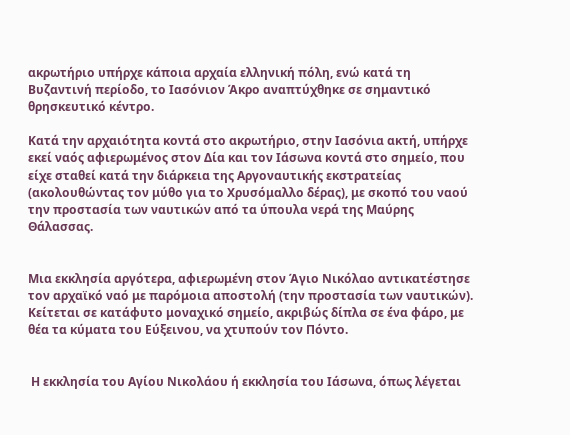ακρωτήριο υπήρχε κάποια αρχαία ελληνική πόλη, ενώ κατά τη Βυζαντινή περίοδο, το Ιασόνιον Άκρο αναπτύχθηκε σε σημαντικό θρησκευτικό κέντρο.

Κατά την αρχαιότητα κοντά στο ακρωτήριο, στην Ιασόνια ακτή, υπήρχε εκεί ναός αφιερωμένος στον Δία και τον Ιάσωνα κοντά στο σημείο, που είχε σταθεί κατά την διάρκεια της Αργοναυτικής εκστρατείας (ακολουθώντας τον μύθο για το Χρυσόμαλλο δέρας), με σκοπό του ναού την προστασία των ναυτικών από τα ύπουλα νερά της Μαύρης Θάλασσας.


Μια εκκλησία αργότερα, αφιερωμένη στον Άγιο Νικόλαο αντικατέστησε τον αρχαϊκό ναό με παρόμοια αποστολή (την προστασία των ναυτικών). Κείτεται σε κατάφυτο μοναχικό σημείο, ακριβώς δίπλα σε ένα φάρο, με θέα τα κύματα του Εύξεινου, να χτυπούν τον Πόντο.


 Η εκκλησία του Αγίου Νικολάου ή εκκλησία του Ιάσωνα, όπως λέγεται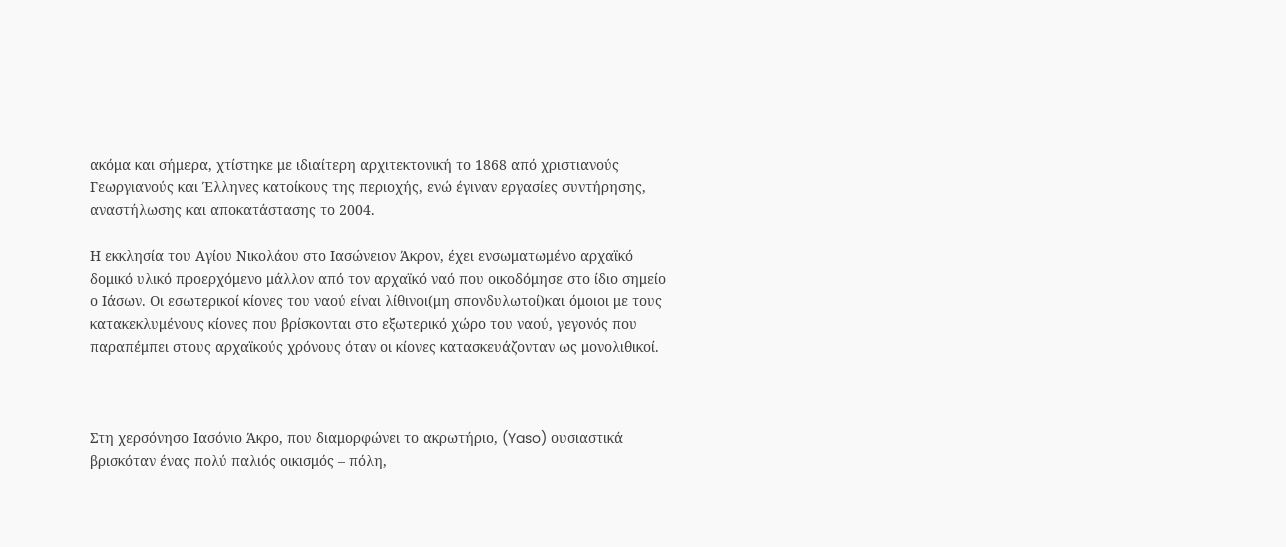ακόμα και σήμερα, χτίστηκε με ιδιαίτερη αρχιτεκτονική το 1868 από χριστιανούς Γεωργιανούς και Έλληνες κατοίκους της περιοχής, ενώ έγιναν εργασίες συντήρησης, αναστήλωσης και αποκατάστασης το 2004.

Η εκκλησία του Αγίου Νικολάου στο Ιασώνειον Άκρον, έχει ενσωματωμένο αρχαϊκό δομικό υλικό προερχόμενο μάλλον από τον αρχαϊκό ναό που οικοδόμησε στο ίδιο σημείο ο Ιάσων. Οι εσωτερικοί κίονες του ναού είναι λίθινοι(μη σπονδυλωτοί)και όμοιοι με τους κατακεκλυμένους κίονες που βρίσκονται στο εξωτερικό χώρο του ναού, γεγονός που παραπέμπει στους αρχαϊκούς χρόνους όταν οι κίονες κατασκευάζονταν ως μονολιθικοί.



Στη χερσόνησο Ιασόνιο Άκρο, που διαμορφώνει το ακρωτήριο, (Yaso) ουσιαστικά βρισκόταν ένας πολύ παλιός οικισμός – πόλη,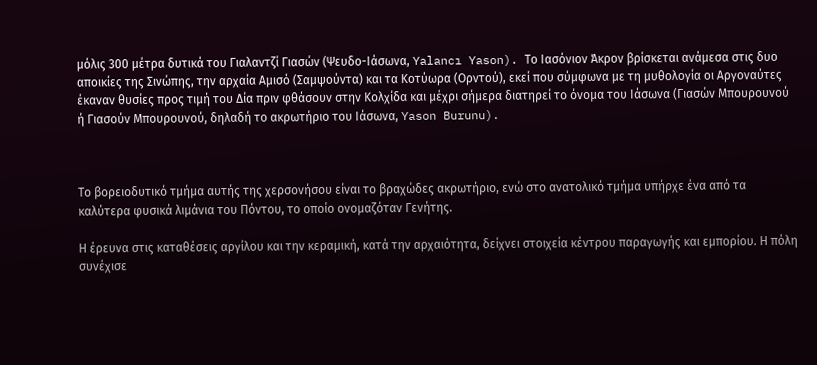μόλις 300 μέτρα δυτικά του Γιαλαντζί Γιασών (Ψευδο-Ιάσωνα, Yalancı Yason). Το Ιασόνιον Άκρον βρίσκεται ανάμεσα στις δυο αποικίες της Σινώπης, την αρχαία Αμισό (Σαμψούντα) και τα Κοτύωρα (Ορντού), εκεί που σύμφωνα με τη μυθολογία οι Αργοναύτες έκαναν θυσίες προς τιμή του Δία πριν φθάσουν στην Κολχίδα και μέχρι σήμερα διατηρεί το όνομα του Ιάσωνα (Γιασών Μπουρουνού ή Γιασούν Μπουρουνού, δηλαδή το ακρωτήριο του Ιάσωνα, Yason Burunu).



Το βορειοδυτικό τμήμα αυτής της χερσονήσου είναι το βραχώδες ακρωτήριο, ενώ στο ανατολικό τμήμα υπήρχε ένα από τα καλύτερα φυσικά λιμάνια του Πόντου, το οποίο ονομαζόταν Γενήτης.

Η έρευνα στις καταθέσεις αργίλου και την κεραμική, κατά την αρχαιότητα, δείχνει στοιχεία κέντρου παραγωγής και εμπορίου. Η πόλη συνέχισε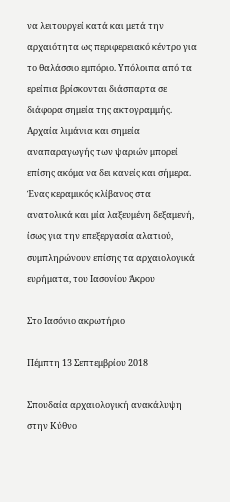να λειτουργεί κατά και μετά την αρχαιότητα ως περιφερειακό κέντρο για το θαλάσσιο εμπόριο. Υπόλοιπα από τα ερείπια βρίσκονται διάσπαρτα σε διάφορα σημεία της ακτογραμμής. Αρχαία λιμάνια και σημεία αναπαραγωγής των ψαριών μπορεί επίσης ακόμα να δει κανείς και σήμερα. Ένας κεραμικός κλίβανος στα ανατολικά και μία λαξευμένη δεξαμενή, ίσως για την επεξεργασία αλατιού, συμπληρώνουν επίσης τα αρχαιολογικά ευρήματα, του Ιασονίου Άκρου

Στο Ιασόνιο ακρωτήριο

Πέμπτη 13 Σεπτεμβρίου 2018

Σπουδαία αρχαιολογική ανακάλυψη στην Κύθνο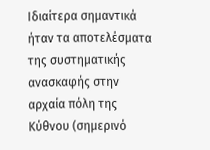Ιδιαίτερα σημαντικά ήταν τα αποτελέσματα της συστηματικής ανασκαφής στην αρχαία πόλη της Κύθνου (σημερινό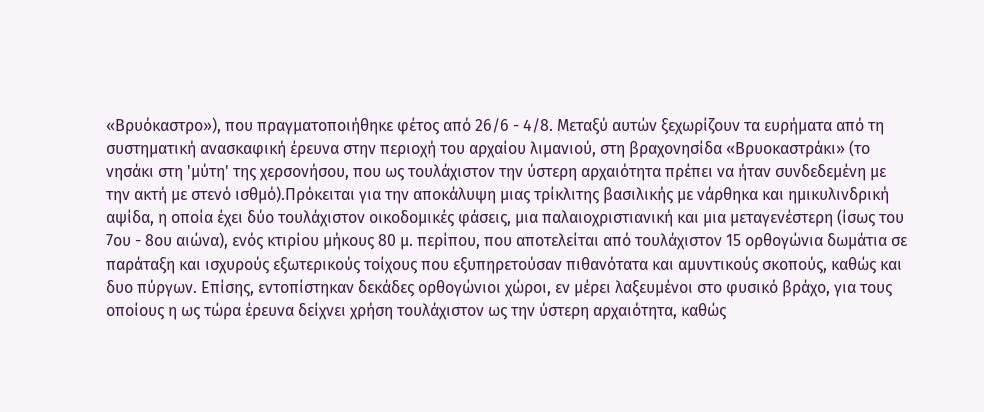«Βρυόκαστρο»), που πραγματοποιήθηκε φέτος από 26/6 - 4/8. Μεταξύ αυτών ξεχωρίζουν τα ευρήματα από τη συστηματική ανασκαφική έρευνα στην περιοχή του αρχαίου λιμανιού, στη βραχονησίδα «Βρυοκαστράκι» (το νησάκι στη 'μύτη' της χερσονήσου, που ως τουλάχιστον την ύστερη αρχαιότητα πρέπει να ήταν συνδεδεμένη με την ακτή με στενό ισθμό).Πρόκειται για την αποκάλυψη μιας τρίκλιτης βασιλικής με νάρθηκα και ημικυλινδρική αψίδα, η οποία έχει δύο τουλάχιστον οικοδομικές φάσεις, μια παλαιοχριστιανική και μια μεταγενέστερη (ίσως του 7ου - 8ου αιώνα), ενός κτιρίου μήκους 80 μ. περίπου, που αποτελείται από τουλάχιστον 15 ορθογώνια δωμάτια σε παράταξη και ισχυρούς εξωτερικούς τοίχους που εξυπηρετούσαν πιθανότατα και αμυντικούς σκοπούς, καθώς και δυο πύργων. Επίσης, εντοπίστηκαν δεκάδες ορθογώνιοι χώροι, εν μέρει λαξευμένοι στο φυσικό βράχο, για τους οποίους η ως τώρα έρευνα δείχνει χρήση τουλάχιστον ως την ύστερη αρχαιότητα, καθώς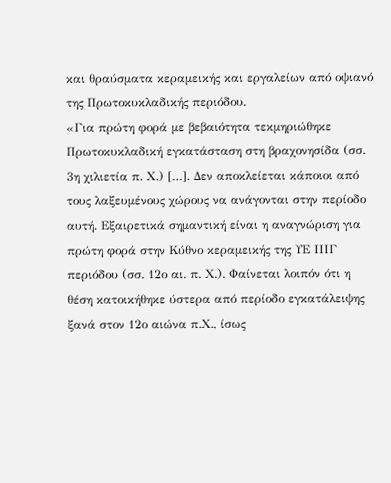και θραύσματα κεραμεικής και εργαλείων από οψιανό της Πρωτοκυκλαδικής περιόδου.
«Για πρώτη φορά με βεβαιότητα τεκμηριώθηκε Πρωτοκυκλαδική εγκατάσταση στη βραχονησίδα (σσ. 3η χιλιετία π. Χ.) […]. Δεν αποκλείεται κάποιοι από τους λαξευμένους χώρους να ανάγονται στην περίοδο αυτή. Εξαιρετικά σημαντική είναι η αναγνώριση για πρώτη φορά στην Κύθνο κεραμεικής της ΥΕ ΙΙΙΓ περιόδου (σσ. 12ο αι. π. Χ.). Φαίνεται λοιπόν ότι η θέση κατοικήθηκε ύστερα από περίοδο εγκατάλειψης ξανά στον 12ο αιώνα π.Χ., ίσως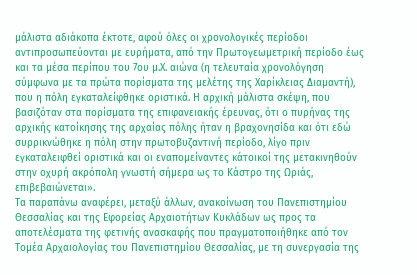μάλιστα αδιάκοπα έκτοτε, αφού όλες οι χρονολογικές περίοδοι αντιπροσωπεύονται με ευρήματα, από την Πρωτογεωμετρική περίοδο έως και τα μέσα περίπου του 7ου μ.Χ. αιώνα (η τελευταία χρονολόγηση σύμφωνα με τα πρώτα πορίσματα της μελέτης της Χαρίκλειας Διαμαντή), που η πόλη εγκαταλείφθηκε οριστικά. Η αρχική μάλιστα σκέψη, που βασιζόταν στα πορίσματα της επιφανειακής έρευνας, ότι ο πυρήνας της αρχικής κατοίκησης της αρχαίας πόλης ήταν η βραχονησίδα και ότι εδώ συρρικνώθηκε η πόλη στην πρωτοβυζαντινή περίοδο, λίγο πριν εγκαταλειφθεί οριστικά και οι εναπομείναντες κάτοικοί της μετακινηθούν στην οχυρή ακρόπολη γνωστή σήμερα ως το Κάστρο της Ωριάς, επιβεβαιώνεται».
Τα παραπάνω αναφέρει, μεταξύ άλλων, ανακοίνωση του Πανεπιστημίου Θεσσαλίας και της Εφορείας Αρχαιοτήτων Κυκλάδων ως προς τα αποτελέσματα της φετινής ανασκαφής που πραγματοποιήθηκε από τον Τομέα Αρχαιολογίας του Πανεπιστημίου Θεσσαλίας, με τη συνεργασία της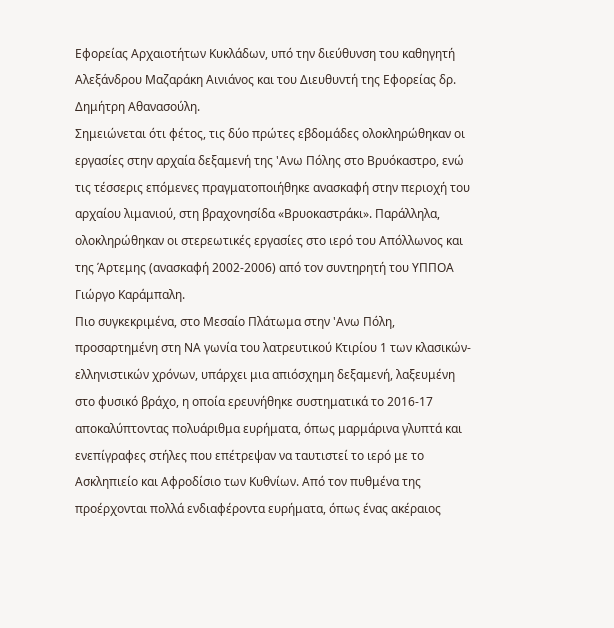Εφορείας Αρχαιοτήτων Κυκλάδων, υπό την διεύθυνση του καθηγητή Αλεξάνδρου Μαζαράκη Αινιάνος και του Διευθυντή της Εφορείας δρ. Δημήτρη Αθανασούλη.
Σημειώνεται ότι φέτος, τις δύο πρώτες εβδομάδες ολοκληρώθηκαν οι εργασίες στην αρχαία δεξαμενή της 'Ανω Πόλης στο Βρυόκαστρο, ενώ τις τέσσερις επόμενες πραγματοποιήθηκε ανασκαφή στην περιοχή του αρχαίου λιμανιού, στη βραχονησίδα «Βρυοκαστράκι». Παράλληλα, ολοκληρώθηκαν οι στερεωτικές εργασίες στο ιερό του Απόλλωνος και της Άρτεμης (ανασκαφή 2002-2006) από τον συντηρητή του ΥΠΠΟΑ Γιώργο Καράμπαλη.
Πιο συγκεκριμένα, στο Μεσαίο Πλάτωμα στην 'Ανω Πόλη, προσαρτημένη στη ΝΑ γωνία του λατρευτικού Κτιρίου 1 των κλασικών-ελληνιστικών χρόνων, υπάρχει μια απιόσχημη δεξαμενή, λαξευμένη στο φυσικό βράχο, η οποία ερευνήθηκε συστηματικά το 2016-17 αποκαλύπτοντας πολυάριθμα ευρήματα, όπως μαρμάρινα γλυπτά και ενεπίγραφες στήλες που επέτρεψαν να ταυτιστεί το ιερό με το Ασκληπιείο και Αφροδίσιο των Κυθνίων. Από τον πυθμένα της προέρχονται πολλά ενδιαφέροντα ευρήματα, όπως ένας ακέραιος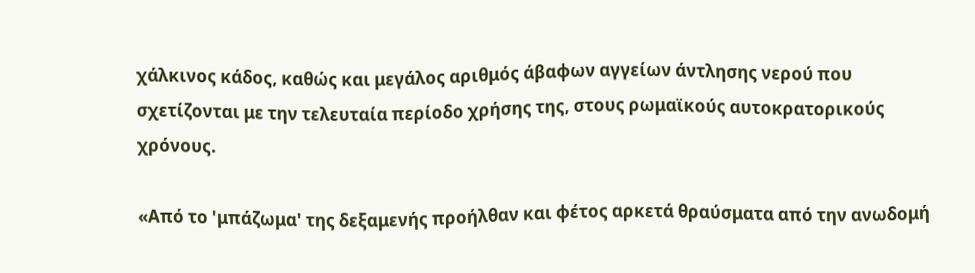χάλκινος κάδος, καθώς και μεγάλος αριθμός άβαφων αγγείων άντλησης νερού που σχετίζονται με την τελευταία περίοδο χρήσης της, στους ρωμαϊκούς αυτοκρατορικούς χρόνους.

«Από το 'μπάζωμα' της δεξαμενής προήλθαν και φέτος αρκετά θραύσματα από την ανωδομή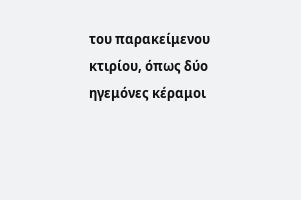του παρακείμενου κτιρίου, όπως δύο ηγεμόνες κέραμοι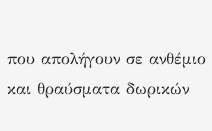που απολήγουν σε ανθέμιο και θραύσματα δωρικών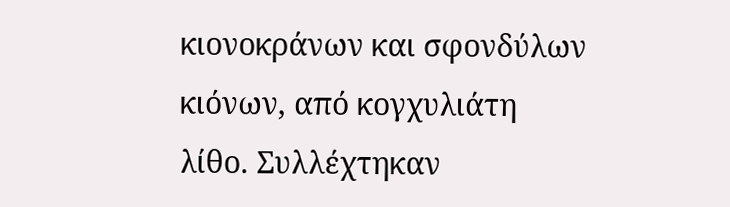κιονοκράνων και σφονδύλων κιόνων, από κογχυλιάτη λίθο. Συλλέχτηκαν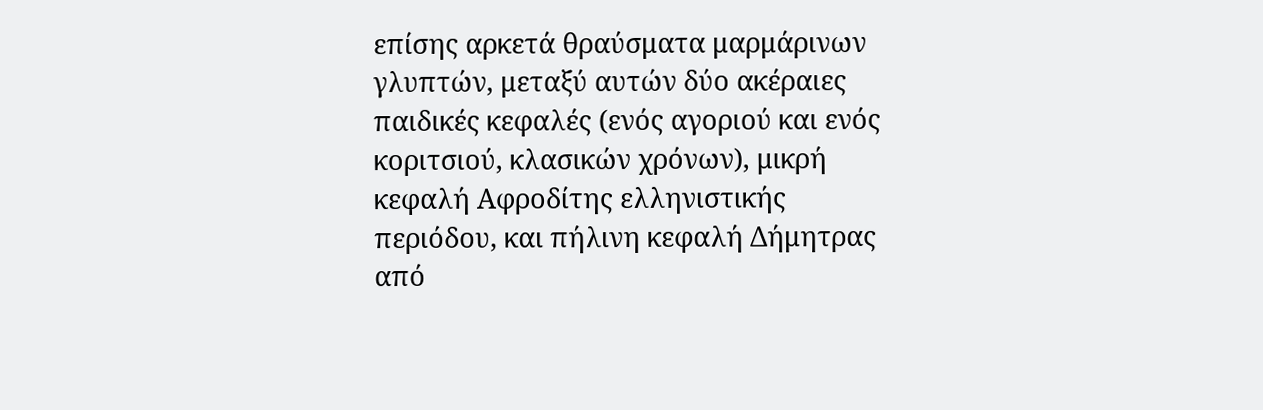επίσης αρκετά θραύσματα μαρμάρινων γλυπτών, μεταξύ αυτών δύο ακέραιες παιδικές κεφαλές (ενός αγοριού και ενός κοριτσιού, κλασικών χρόνων), μικρή κεφαλή Αφροδίτης ελληνιστικής περιόδου, και πήλινη κεφαλή Δήμητρας από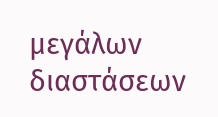μεγάλων διαστάσεων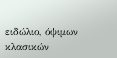ειδώλιο, όψιμων κλασικών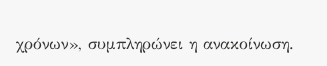χρόνων», συμπληρώνει η ανακοίνωση.